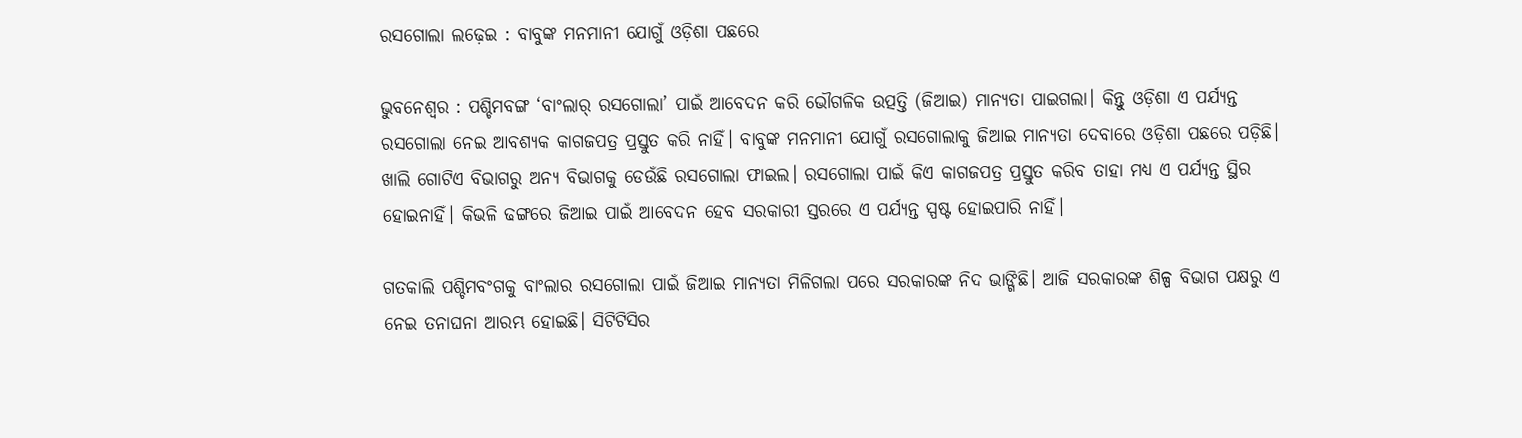ରସଗୋଲା ଲଢ଼େଇ : ବାବୁଙ୍କ ମନମାନୀ ଯୋଗୁଁ ଓଡ଼ିଶା ପଛରେ

ଭୁବନେଶ୍ୱର : ପଶ୍ଚିମବଙ୍ଗ ‘ବାଂଲାର୍‌ ରସଗୋଲା’ ପାଇଁ ଆବେଦନ କରି ଭୌଗଳିକ ଉତ୍ପତ୍ତି (ଜିଆଇ) ମାନ୍ୟତା ପାଇଗଲା। କିନ୍ତୁ ଓଡ଼ିଶା ଏ ପର୍ଯ୍ୟନ୍ତ ରସଗୋଲା ନେଇ ଆବଶ୍ୟକ କାଗଜପତ୍ର ପ୍ରସ୍ତୁତ କରି ନାହିଁ। ବାବୁଙ୍କ ମନମାନୀ ଯୋଗୁଁ ରସଗୋଲାକୁ ଜିଆଇ ମାନ୍ୟତା ଦେବାରେ ଓଡ଼ିଶା ପଛରେ ପଡ଼ିଛି। ଖାଲି ଗୋଟିଏ ବିଭାଗରୁ ଅନ୍ୟ ବିଭାଗକୁ ଡେଉଁଛି ରସଗୋଲା ଫାଇଲ। ରସଗୋଲା ପାଇଁ କିଏ କାଗଜପତ୍ର ପ୍ରସ୍ତୁତ କରିବ ତାହା ମଧ୍ୟ ଏ ପର୍ଯ୍ୟନ୍ତ ସ୍ଥିର ହୋଇନାହିଁ। କିଭଳି ଢଙ୍ଗରେ ଜିଆଇ ପାଇଁ ଆବେଦନ ହେବ ସରକାରୀ ସ୍ତରରେ ଏ ପର୍ଯ୍ୟନ୍ତ ସ୍ପଷ୍ଟ ହୋଇପାରି ନାହିଁ।

ଗତକାଲି ପଶ୍ଚିମବଂଗକୁ ବାଂଲାର ରସଗୋଲା ପାଇଁ ଜିଆଇ ମାନ୍ୟତା ମିଳିଗଲା ପରେ ସରକାରଙ୍କ ନିଦ ଭାଙ୍ଗିଛି। ଆଜି ସରକାରଙ୍କ ଶିଳ୍ପ ବିଭାଗ ପକ୍ଷରୁ ଏ ନେଇ ତନାଘନା ଆରମ୍ଭ ହୋଇଛି। ସିଟିଟିସିର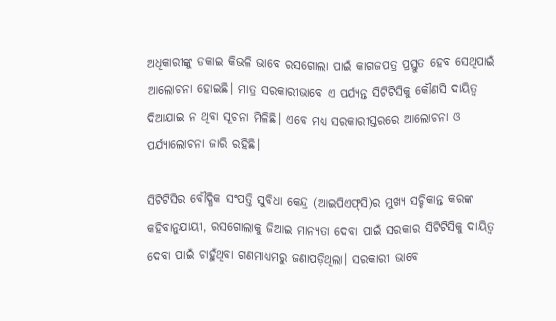ଅଧିକାରୀଙ୍କୁ ଡକାଇ କିଭଳି ଭାବେ ରସଗୋଲା ପାଇଁ କାଗଜପତ୍ର ପ୍ରସ୍ତୁତ ହେବ ସେଥିପାଇଁ ଆଲୋଚନା ହୋଇଛି। ମାତ୍ର ସରକାରୀଭାବେ ଏ ପର୍ଯ୍ୟନ୍ତ ସିଟିଟିସିକୁ କୌଣସି ଦାୟିତ୍ୱ ଦିଆଯାଇ ନ ଥିବା ସୂଚନା ମିଳିଛି। ଏବେ ମଧ୍ୟ ସରକାରୀସ୍ତରରେ ଆଲୋଚନା ଓ ପର୍ଯ୍ୟାଲୋଚନା ଜାରି ରହିଛି।

ସିଟିଟିସିର ବୌଦ୍ଧିକ ସଂପତ୍ତି ସୁବିଧା କେନ୍ଦ୍ର (ଆଇପିଏଫ୍‌ସି)ର ମୁଖ୍ୟ ସଚ୍ଚିକାନ୍ତ କରଙ୍କ କହିବାନୁଯାୟୀ, ରସଗୋଲାକୁ ଜିଆଇ ମାନ୍ୟତା ଦେବା ପାଇଁ ସରକାର ସିଟିଟିସିକୁ ଦାୟିତ୍ୱ ଦେବା ପାଇଁ ଚାହୁଁଥିବା ଗଣମାଧ୍ୟମରୁ ଜଣାପଡ଼ିଥିଲା। ସରକାରୀ ଭାବେ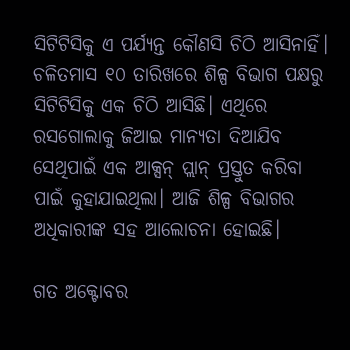ସିଟିଟିସିକୁ ଏ ପର୍ଯ୍ୟନ୍ତ କୌଣସି ଚିଠି ଆସିନାହିଁ। ଚଳିତମାସ ୧୦ ତାରିଖରେ ଶିଳ୍ପ ବିଭାଗ ପକ୍ଷରୁ ସିଟିଟିସିକୁ ଏକ ଚିଠି ଆସିଛି। ଏଥିରେ ରସଗୋଲାକୁ ଜିଆଇ ମାନ୍ୟତା ଦିଆଯିବ ସେଥିପାଇଁ ଏକ ଆକ୍ସନ୍‌ ପ୍ଲାନ୍‌ ପ୍ରସ୍ତୁତ କରିବା ପାଇଁ କୁହାଯାଇଥିଲା। ଆଜି ଶିଳ୍ପ ବିଭାଗର ଅଧିକାରୀଙ୍କ ସହ ଆଲୋଚନା ହୋଇଛି।

ଗତ ଅକ୍ଟୋବର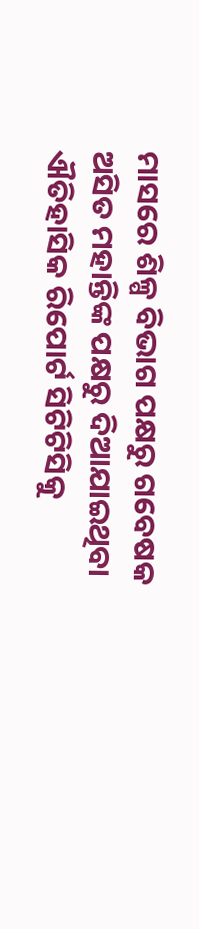ମାସରେ ଶିଳ୍ପ ବିଭାଗ ପକ୍ଷରୁ ଗବେଷକ ଅସିତ ମହାନ୍ତିଙ୍କ ପକ୍ଷରୁ ଦିଆଯାଇଥିବା ଐତିହାସିକ ରିପୋର୍ଟ ସିଟିଟିସିକୁ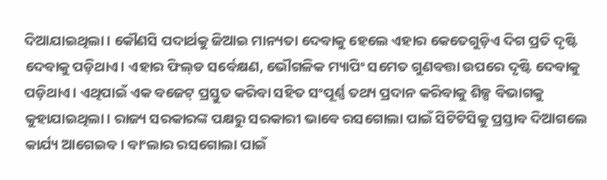ଦିଆଯାଇଥିଲା। କୌଣସି ପଦାର୍ଥକୁ ଜିଆଇ ମାନ୍ୟତା ଦେବାକୁ ହେଲେ ଏହାର କେତେଗୁଡ଼ିଏ ଦିଗ ପ୍ରତି ଦୃଷ୍ଟି ଦେବାକୁ ପଡ଼ିଥାଏ। ଏହାର ଫିଲ୍‌ଡ ସର୍ବେକ୍ଷଣ, ଭୌଗଳିକ ମ୍ୟାପିଂ ସମେତ ଗୁଣବତ୍ତା ଉପରେ ଦୃଷ୍ଟି ଦେବାକୁ ପଡ଼ିଥାଏ। ଏଥିପାଇଁ ଏକ ବଜେଟ୍‌ ପ୍ରସ୍ତୁତ କରିବା ସହିତ ସଂପୂର୍ଣ୍ଣ ତଥ୍ୟ ପ୍ରଦାନ କରିବାକୁ ଶିଳ୍ପ ବିଭାଗକୁ କୁହାଯାଇଥିଲା। ରାଜ୍ୟ ସରକାରଙ୍କ ପକ୍ଷରୁ ସରକାରୀ ଭାବେ ରସଗୋଲା ପାଇଁ ସିଟିଟିସିକୁ ପ୍ରସ୍ତାବ ଦିଆଗଲେ କାର୍ଯ୍ୟ ଆଗେଇବ। ବାଂଲାର ରସଗୋଲା ପାଇଁ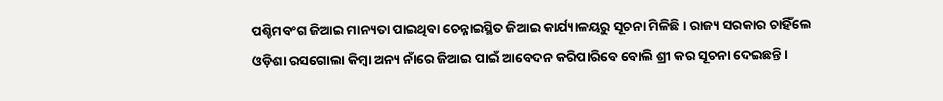ପଶ୍ଚିମବଂଗ ଜିଆଇ ମାନ୍ୟତା ପାଇଥିବା ଚେନ୍ନାଇସ୍ଥିତ ଜିଆଇ କାର୍ଯ୍ୟାଳୟରୁ ସୂଚନା ମିଳିଛି। ରାଜ୍ୟ ସରକାର ଚାହିଁଲେ ଓଡ଼ିଶା ରସଗୋଲା କିମ୍ବା ଅନ୍ୟ ନାଁରେ ଜିଆଇ ପାଇଁ ଆବେଦନ କରିପାରିବେ ବୋଲି ଶ୍ରୀ କର ସୂଚନା ଦେଇଛନ୍ତି।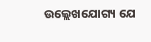ଉଲ୍ଲେଖଯୋଗ୍ୟ ଯେ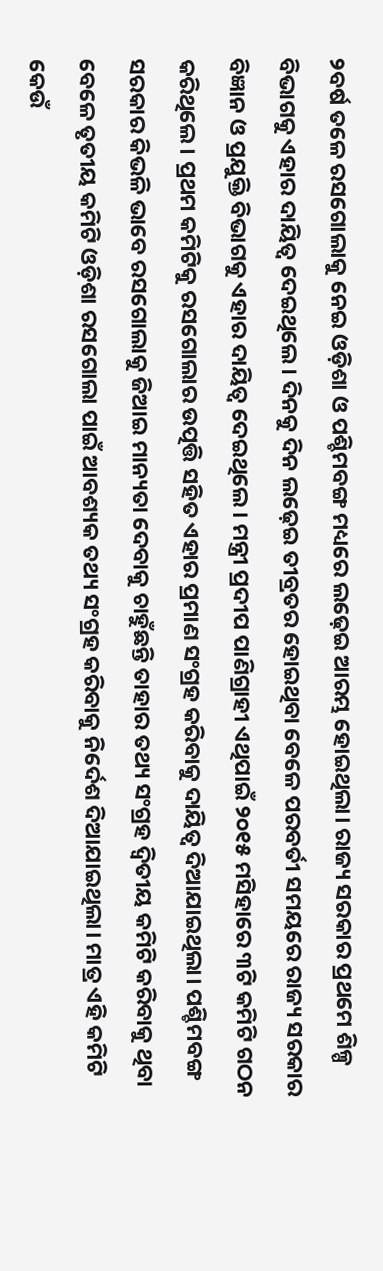୨ବର୍ଷ ତଳେ ରସଗୋଲାକୁ ନେଇ ଓଡ଼ିଶା ଓ ପଶ୍ଚିମବଙ୍ଗ ମଧ୍ୟରେ ଲଢ଼େଇ ଆରମ୍ଭ ହୋଇଥିଲା। ରାଜ୍ୟ ସରକାର ପ୍ରଥମେ ଶିଳ୍ପ ବିଭାଗକୁ ଏହାର ଦାୟିତ୍ୱ ଦେଇଥିଲେ। ଦିନକୁ ଦିନ ଲଢ଼େଇ ତୀବ୍ରତର ହୋଇଥିବା ବେଳେ ପରବର୍ତୀ ସମୟରେ ରାଜ୍ୟ ସରକାର ବିଜ୍ଞାନ ଓ ପ୍ରଯୁକ୍ତି ବିଭାଗକୁ ଏହାର ଦାୟିତ୍ୱ ଦେଇଥିଲେ। ମନ୍ତ୍ରୀ ପ୍ରଦୀପ ପାଣିଗ୍ରାହୀ ଏଥିପାଇଁ ୨୦୧୫ ମସିହାରେ ୩ଟି କମିଟି ଗଠନ କରିଥିଲେ। ପ୍ରଥମ କମିଟିକୁ ରସଗୋଲାର ଉତ୍ପତ୍ତି ସହିତ ଏହାର ପ୍ରମାଣ ସଂଗ୍ରହ କରିବାକୁ ଦାୟିତ୍ୱ ଦିଆଯାଇଥିଲା। ପଶ୍ଚିମବଙ୍ଗ ସରକାର କିଭଳି ଭାବେ ରସଗୋଲାକୁ ଜିଆଇ ମାନ୍ୟତା ଦେବାକୁ ଚାହୁଁଛନ୍ତି ତାହାର ତଥ୍ୟ ସଂଗ୍ରହ ଦ୍ୱିତୀୟ କମିଟି କରିବାକୁ ଥିବା ବେଳେ ତୃତୀୟ କମିଟି ଓଡ଼ିଶା ରସଗୋଲା ପାଇଁ ଆବଶ୍ୟକ ତଥ୍ୟ ସଂଗ୍ରହ କରିବାକୁ ନିର୍ଦେଶ ଦିଆଯାଇଥିଲା। ମାତ୍ର ଏହି କମିଟି କେଉଁ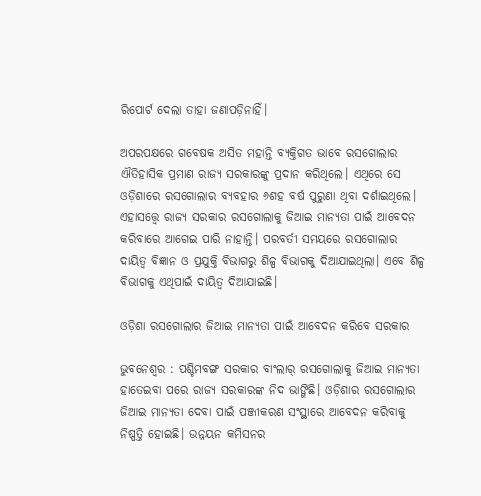ରିପୋର୍ଟ ଦେଲା ତାହା ଜଣାପଡ଼ିନାହିଁ।

ଅପରପକ୍ଷରେ ଗବେଷକ ଅସିତ ମହାନ୍ତି ବ୍ୟକ୍ତିଗତ ଭାବେ ରସଗୋଲାର ଐତିହାସିକ ପ୍ରମାଣ ରାଜ୍ୟ ସରକାରଙ୍କୁ ପ୍ରଦାନ କରିଥିଲେ। ଏଥିରେ ସେ ଓଡ଼ିଶାରେ ରସଗୋଲାର ବ୍ୟବହାର ୬ଶହ ବର୍ଷ ପୁରୁଣା ଥିବା ଦର୍ଶାଇଥିଲେ। ଏହାସତ୍ତ୍ୱେ ରାଜ୍ୟ ସରକାର ରସଗୋଲାକୁ ଜିଆଇ ମାନ୍ୟତା ପାଇଁ ଆବେଦନ କରିବାରେ ଆଗେଇ ପାରି ନାହାନ୍ତି। ପରବର୍ତୀ ସମୟରେ ରସଗୋଲାର ଦାୟିତ୍ୱ ବିଜ୍ଞାନ ଓ ପ୍ରଯୁକ୍ତି ବିଭାଗରୁ ଶିଳ୍ପ ବିଭାଗକୁ ଦିଆଯାଇଥିଲା। ଏବେ ଶିଳ୍ପ ବିଭାଗକୁ ଏଥିପାଇଁ ଦାୟିତ୍ୱ ଦିଆଯାଇଛି।

ଓଡ଼ିଶା ରସଗୋଲାର ଜିଆଇ ମାନ୍ୟତା ପାଇଁ ଆବେଦନ କରିବେ ସରକାର

ଭୁବନେଶ୍ୱର : ପଶ୍ଚିମବଙ୍ଗ ସରକାର ବାଂଲାର୍‌ ରସଗୋଲାକୁ ଜିଆଇ ମାନ୍ୟତା ହାତେଇବା ପରେ ରାଜ୍ୟ ସରକାରଙ୍କ ନିଦ ଭାଙ୍ଗିଛି। ଓଡ଼ିଶାର ରସଗୋଲାର ଜିଆଇ ମାନ୍ୟତା ଦେବା ପାଇଁ ପଞ୍ଜୀକରଣ ସଂସ୍ଥାରେ ଆବେଦନ କରିବାକୁ ନିଷ୍ପତ୍ତି ହୋଇଛି। ଉନ୍ନୟନ କମିସନର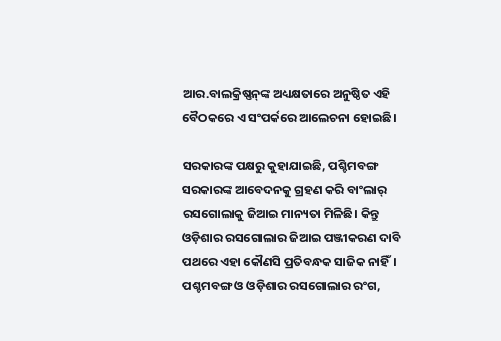ଆର.ବାଲକ୍ରିଷ୍ଣନ୍‌ଙ୍କ ଅଧ୍ୟକ୍ଷତାରେ ଅନୁଷ୍ଠିତ ଏହି ବୈଠକରେ ଏ ସଂପର୍କରେ ଆଲେଚନା ହୋଇଛି।

ସରକାରଙ୍କ ପକ୍ଷରୁ କୁହାଯାଇଛି, ପଶ୍ଚିମବଙ୍ଗ ସରକାରଙ୍କ ଆବେଦନକୁ ଗ୍ରହଣ କରି ବାଂଲାର୍‌ ରସଗୋଲାକୁ ଜିଆଇ ମାନ୍ୟତା ମିଳିଛି। କିନ୍ତୁ ଓଡ଼ିଶାର ରସଗୋଲାର ଜିଆଇ ପଞ୍ଜୀକରଣ ଦାବି ପଥରେ ଏହା କୌଣସି ପ୍ରତିବନ୍ଧକ ସାଜିକ ନାହିଁ। ପଶ୍ଚମବଙ୍ଗ ଓ ଓଡ଼ିଶାର ରସଗୋଲାର ରଂଗ,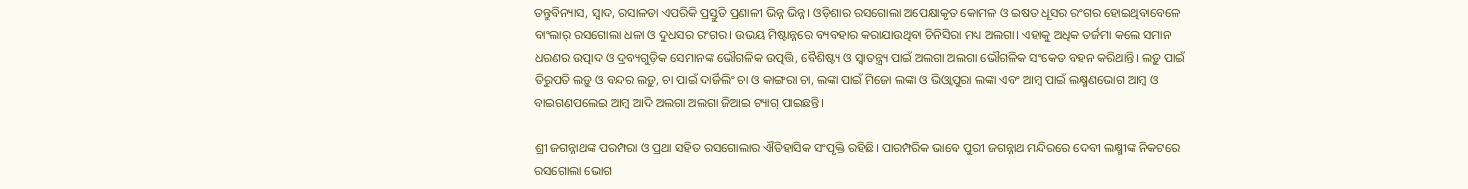ତନ୍ତୁବିନ୍ୟାସ, ସ୍ୱାଦ, ରସାଳତା ଏପରିକି ପ୍ରସ୍ତୁତି ପ୍ରଣାଳୀ ଭିନ୍ନ ଭିନ୍ନ। ଓଡ଼ିଶାର ରସଗୋଲା ଅପେକ୍ଷାକୃତ କୋମଳ ଓ ଇଷତ ଧୂସର ରଂଗର ହୋଇଥିବାବେଳେ ବାଂଲାର୍‌ ରସଗୋଲା ଧଳା ଓ ଦୁଧସର ରଂଗର। ଉଭୟ ମିଷ୍ଟାନ୍ନରେ ବ୍ୟବହାର କରାଯାଉଥିବା ଚିନିସିରା ମଧ୍ୟ ଅଲଗା। ଏହାକୁ ଅଧିକ ତର୍ଜମା କଲେ ସମାନ ଧରଣର ଉତ୍ପାଦ ଓ ଦ୍ରବ୍ୟଗୁଡ଼ିକ ସେମାନଙ୍କ ଭୌଗଳିକ ଉତ୍ପତ୍ତି, ବୈଶିଷ୍ଟ୍ୟ ଓ ସ୍ୱାତନ୍ତ୍ର୍ୟ ପାଇଁ ଅଲଗା ଅଲଗା ଭୌଗଳିକ ସଂକେତ ବହନ କରିଥାନ୍ତି। ଲଡ଼ୁ ପାଇଁ ତିରୁପତି ଲଡ଼ୁ ଓ ବନ୍ଦର ଲଡ଼ୁ, ଚା ପାଇଁ ଦାର୍ଜିଲିଂ ଚା ଓ କାଙ୍ଗରା ଚା, ଲଙ୍କା ପାଇଁ ମିଜୋ ଲଙ୍କା ଓ ଭିଓ୍ଵାପୁରା ଲଙ୍କା ଏବଂ ଆମ୍ବ ପାଇଁ ଲକ୍ଷ୍ମଣଭୋଗ ଆମ୍ବ ଓ ବାଇଗଣପଲେଇ ଆମ୍ବ ଆଦି ଅଲଗା ଅଲଗା ଜିଆଇ ଟ୍ୟାଗ୍‌ ପାଇଛନ୍ତି।

ଶ୍ରୀ ଜଗନ୍ନାଥଙ୍କ ପରମ୍ପରା ଓ ପ୍ରଥା ସହିତ ରସଗୋଲାର ଐତିହାସିକ ସଂପୃକ୍ତି ରହିଛି। ପାରମ୍ପରିକ ଭାବେ ପୁରୀ ଜଗନ୍ନାଥ ମନ୍ଦିରରେ ଦେବୀ ଲକ୍ଷ୍ମୀଙ୍କ ନିକଟରେ ରସଗୋଲା ଭୋଗ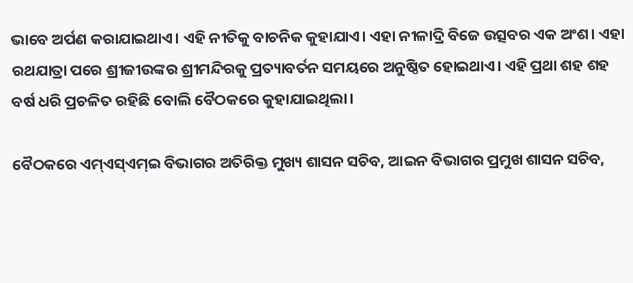ଭାବେ ଅର୍ପଣ କରାଯାଇଥାଏ। ଏହି ନୀତିକୁ ବାଚନିକ କୁହାଯାଏ। ଏହା ନୀଳାଦ୍ରି ବିଜେ ଉତ୍ସବର ଏକ ଅଂଶ। ଏହା ରଥଯାତ୍ରା ପରେ ଶ୍ରୀଜୀଉଙ୍କର ଶ୍ରୀମନ୍ଦିରକୁ ପ୍ରତ୍ୟାବର୍ତନ ସମୟରେ ଅନୁଷ୍ଠିତ ହୋଇଥାଏ। ଏହି ପ୍ରଥା ଶହ ଶହ ବର୍ଷ ଧରି ପ୍ରଚଳିତ ରହିଛି ବୋଲି ବୈଠକରେ କୁହାଯାଇଥିଲା।

ବୈଠକରେ ଏମ୍‌ଏସ୍‌ଏମ୍‌ଇ ବିଭାଗର ଅତିରିକ୍ତ ମୁଖ୍ୟ ଶାସନ ସଚିବ, ଆଇନ ବିଭାଗର ପ୍ରମୁଖ ଶାସନ ସଚିବ,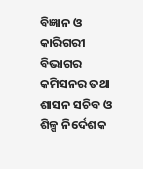ବିଜ୍ଞାନ ଓ କାରିଗରୀ ବିଭାଗର କମିସନର ତଥା ଶାସନ ସଚିବ ଓ ଶିଳ୍ପ ନିର୍ଦେଶକ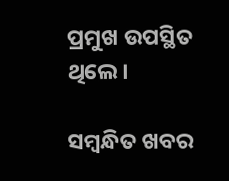ପ୍ରମୁଖ ଉପସ୍ଥିତ ଥିଲେ।

ସମ୍ବନ୍ଧିତ ଖବର